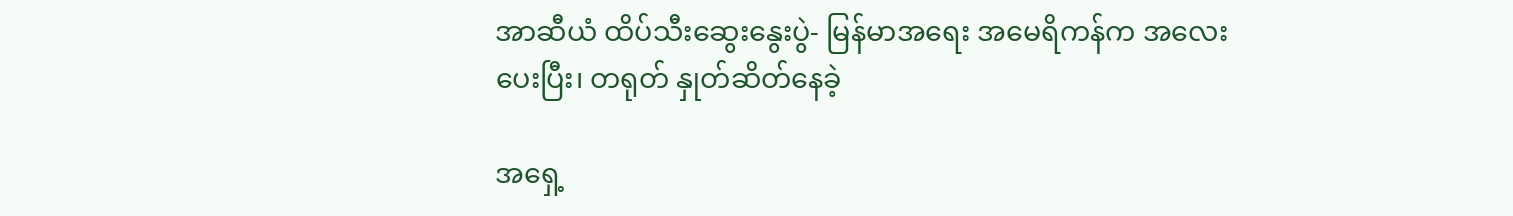အာဆီယံ ထိပ်သီးဆွေးနွေးပွဲ- မြန်မာအရေး အမေရိကန်က အလေးပေးပြီး၊ တရုတ် နှုတ်ဆိတ်နေခဲ့

အရှေ့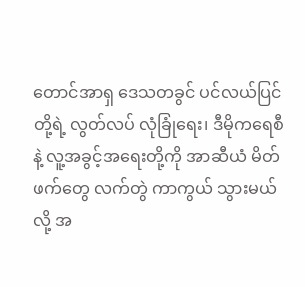တောင်အာရှ ဒေသတခွင် ပင်လယ်ပြင်တို့ရဲ့ လွတ်လပ် လုံခြုံရေး၊ ဒီမိုကရေစီနဲ့ လူ့အခွင့်အရေးတို့ကို အာဆီယံ မိတ်ဖက်တွေ လက်တွဲ ကာကွယ် သွားမယ်လို့ အ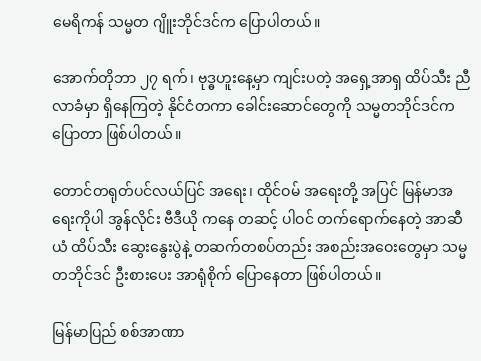မေရိကန် သမ္မတ ဂျိူးဘိုင်ဒင်က ပြောပါတယ်။

အောက်တိုဘာ ၂၇ ရက်၊ ဗုဒ္ဓဟူးနေ့မှာ ကျင်းပတဲ့ အရှေ့အာရှ ထိပ်သီး ညီလာခံမှာ ရှိနေကြတဲ့ နိုင်ငံတကာ ခေါင်းဆောင်တွေကို သမ္မတဘိုင်ဒင်က ပြောတာ ဖြစ်ပါတယ်။

တောင်တရုတ်ပင်လယ်ပြင် အရေး၊ ထိုင်ဝမ် အရေးတို့ အပြင် မြန်မာအရေးကိုပါ အွန်လိုင်း ဗီဒီယို ကနေ တဆင့် ပါဝင် တက်ရောက်နေတဲ့ အာဆီယံ ထိပ်သီး ဆွေးနွေးပွဲနဲ့ တဆက်တစပ်တည်း အစည်းအဝေးတွေမှာ သမ္မတဘိုင်ဒင် ဦးစားပေး အာရုံစိုက် ပြောနေတာ ဖြစ်ပါတယ်။

မြန်မာပြည် စစ်အာဏာ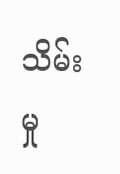သိမ်းမှု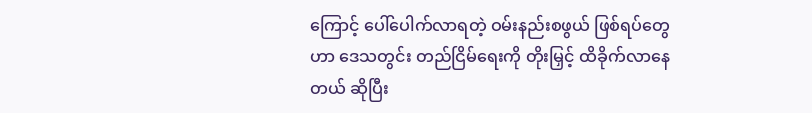ကြောင့် ပေါ်ပေါက်လာရတဲ့ ဝမ်းနည်းစဖွယ် ဖြစ်ရပ်တွေဟာ ဒေသတွင်း တည်ငြိမ်ရေးကို တိုးမြှင့် ထိခိုက်လာနေတယ် ဆိုပြီး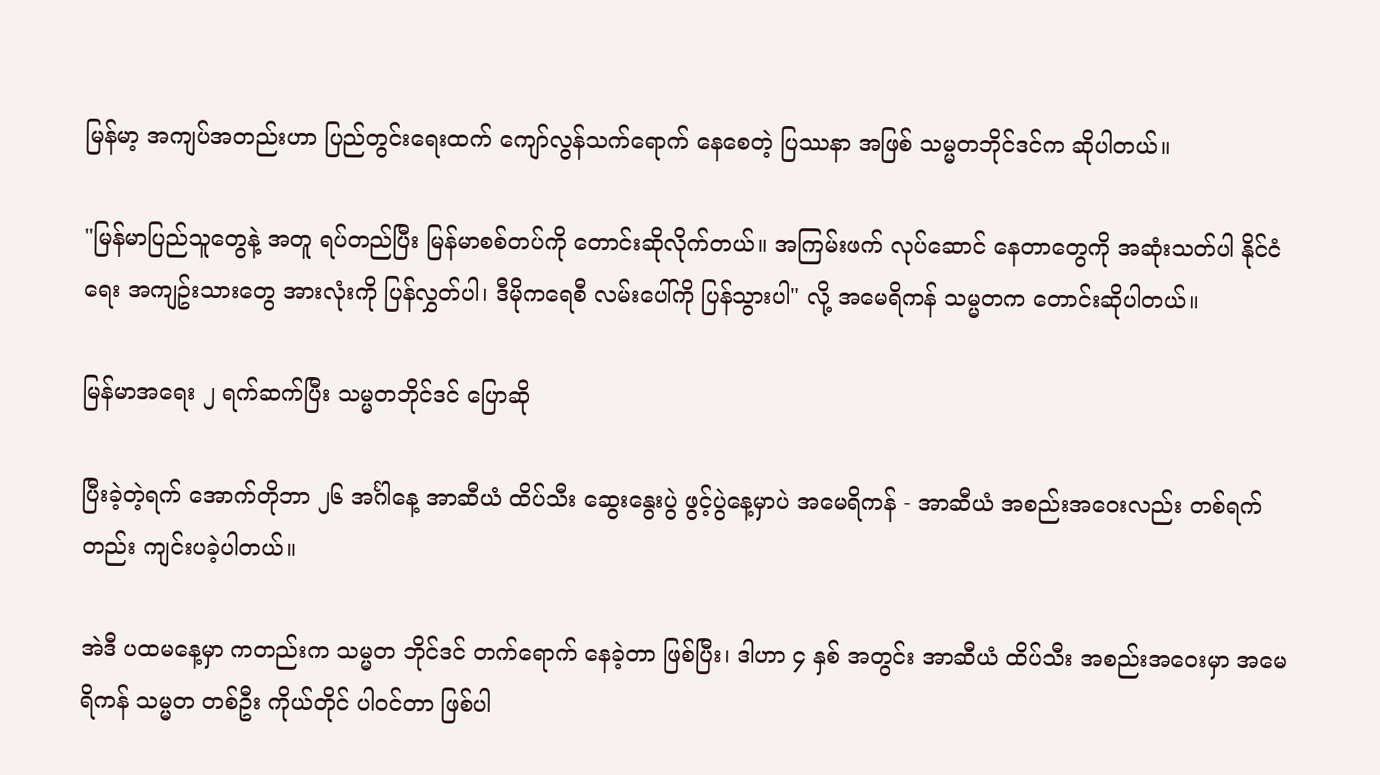မြန်မာ့ အကျပ်အတည်းဟာ ပြည်တွင်းရေးထက် ကျော်လွန်သက်ရောက် နေစေတဲ့ ပြဿနာ အဖြစ် သမ္မတဘိုင်ဒင်က ဆိုပါတယ်။

"မြန်မာပြည်သူတွေနဲ့ အတူ ရပ်တည်ပြီး မြန်မာစစ်တပ်ကို တောင်းဆိုလိုက်တယ်။ အကြမ်းဖက် လုပ်ဆောင် နေတာတွေကို အဆုံးသတ်ပါ နိုင်ငံရေး အကျဥ်းသားတွေ အားလုံးကို ပြန်လွှတ်ပါ၊ ဒီမိုကရေစီ လမ်းပေါ်ကို ပြန်သွားပါ" လို့ အမေရိကန် သမ္မတက တောင်းဆိုပါတယ်။

မြန်မာအရေး ၂ ရက်ဆက်ပြီး သမ္မတဘိုင်ဒင် ပြောဆို

ပြီးခဲ့တဲ့ရက် အောက်တိုဘာ ၂၆ အင်္ဂါနေ့ အာဆီယံ ထိပ်သီး ဆွေးနွေးပွဲ ဖွင့်ပွဲနေ့မှာပဲ အမေရိကန် - အာဆီယံ အစည်းအဝေးလည်း တစ်ရက်တည်း ကျင်းပခဲ့ပါတယ်။

အဲဒီ ပထမနေ့မှာ ကတည်းက သမ္မတ ဘိုင်ဒင် တက်ရောက် နေခဲ့တာ ဖြစ်ပြီး၊ ဒါဟာ ၄ နှစ် အတွင်း အာဆီယံ ထိပ်သီး အစည်းအဝေးမှာ အမေရိကန် သမ္မတ တစ်ဦး ကိုယ်တိုင် ပါဝင်တာ ဖြစ်ပါ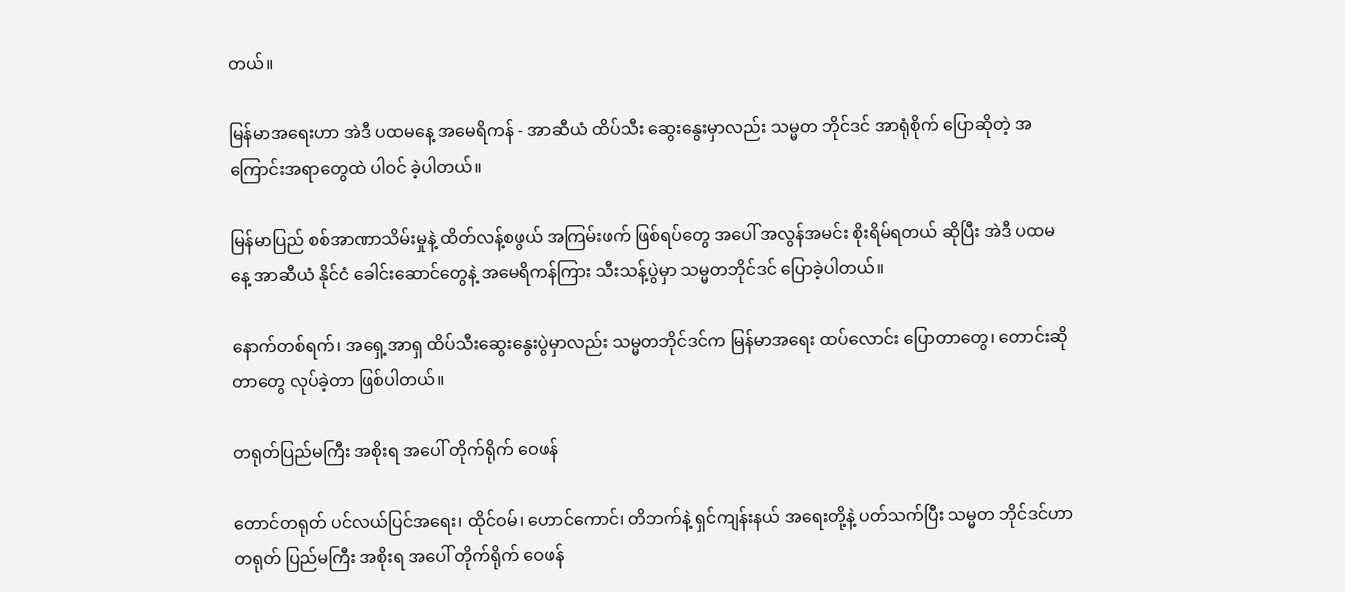တယ်။

မြန်မာအရေးဟာ အဲဒီ ပထမနေ့ အမေရိကန် - အာဆီယံ ထိပ်သီး ဆွေးနွေးမှာလည်း သမ္မတ ဘိုင်ဒင် အာရုံစိုက် ပြောဆိုတဲ့ အကြောင်းအရာတွေထဲ ပါဝင် ခဲ့ပါတယ်။

မြန်မာပြည် စစ်အာဏာသိမ်းမှုနဲ့ ထိတ်လန့်စဖွယ် အကြမ်းဖက် ဖြစ်ရပ်တွေ အပေါ် အလွန်အမင်း စိုးရိမ်ရတယ် ဆိုပြီး အဲဒီ ပထမနေ့ အာဆီယံ နိုင်ငံ ခေါင်းဆောင်တွေနဲ့ အမေရိကန်ကြား သီးသန့်ပွဲမှာ သမ္မတဘိုင်ဒင် ပြောခဲ့ပါတယ်။

နောက်တစ်ရက်၊ အရှေ့အာရှ ထိပ်သီးဆွေးနွေးပွဲမှာလည်း သမ္မတဘိုင်ဒင်က မြန်မာအရေး ထပ်လောင်း ပြောတာတွေ၊ တောင်းဆိုတာတွေ လုပ်ခဲ့တာ ဖြစ်ပါတယ်။

တရုတ်ပြည်မကြီး အစိုးရ အပေါ် တိုက်ရိုက် ဝေဖန်

တောင်တရုတ် ပင်လယ်ပြင်အရေး၊ ထိုင်ဝမ်၊ ဟောင်ကောင်၊ တိဘက်နဲ့ ရှင်ကျန်းနယ် အရေးတို့နဲ့ ပတ်သက်ပြီး သမ္မတ ဘိုင်ဒင်ဟာ တရုတ် ပြည်မကြီး အစိုးရ အပေါ် တိုက်ရိုက် ဝေဖန်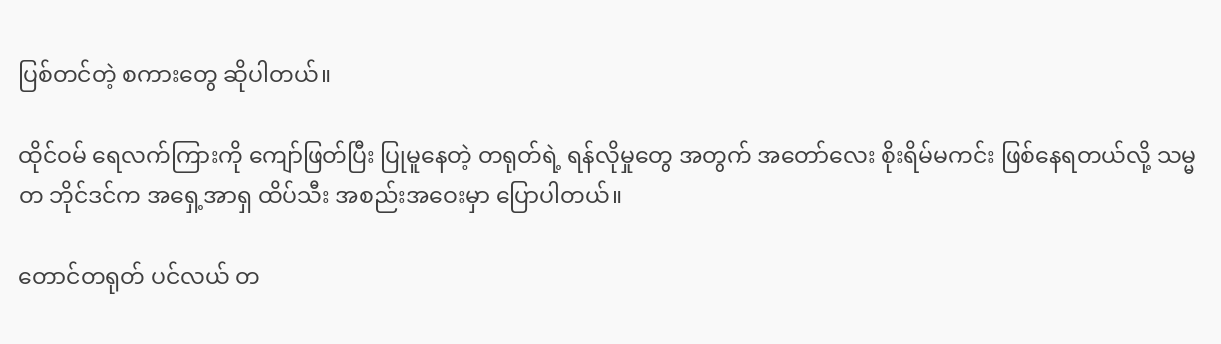ပြစ်တင်တဲ့ စကားတွေ ဆိုပါတယ်။

ထိုင်ဝမ် ရေလက်ကြားကို ကျော်ဖြတ်ပြီး ပြုမူနေတဲ့ တရုတ်ရဲ့ ရန်လိုမှုတွေ အတွက် အတော်လေး စိုးရိမ်မကင်း ဖြစ်နေရတယ်လို့ သမ္မတ ဘိုင်ဒင်က အရှေ့အာရှ ထိပ်သီး အစည်းအဝေးမှာ ပြောပါတယ်။

တောင်တရုတ် ပင်လယ် တ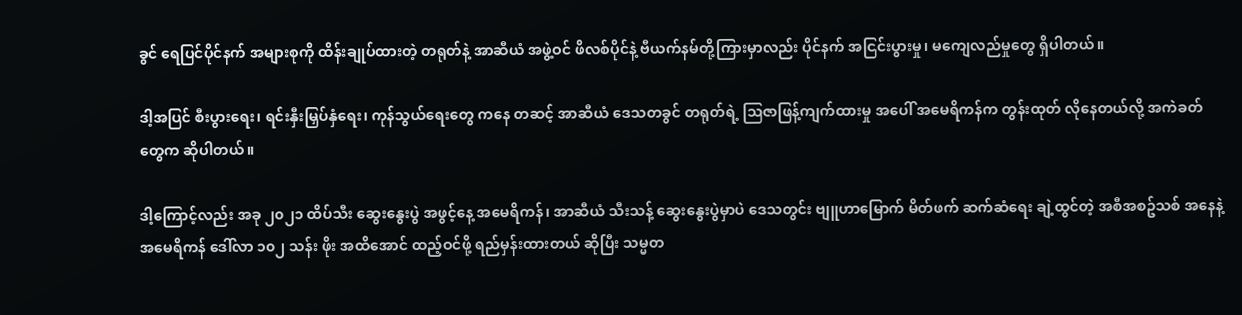ခွင် ရေပြင်ပိုင်နက် အများစုကို ထိန်းချုပ်ထားတဲ့ တရုတ်နဲ့ အာဆီယံ အဖွဲ့ဝင် ဖိလစ်ပိုင်နဲ့ ဗီယက်နမ်တို့ကြားမှာလည်း ပိုင်နက် အငြင်းပွားမှု၊ မကျေလည်မှုတွေ ရှိပါတယ်။

ဒါ့အပြင် စီးပွားရေး၊ ရင်းနှီးမြှပ်နှံရေး၊ ကုန်သွယ်ရေးတွေ ကနေ တဆင့် အာဆီယံ ဒေသတခွင် တရုတ်ရဲ့ ဩဇာဖြန့်ကျက်ထားမှု အပေါ် အမေရိကန်က တွန်းထုတ် လိုနေတယ်လို့ အကဲခတ်တွေက ဆိုပါတယ်။

ဒါ့ကြောင့်လည်း အခု ၂၀၂၁ ထိပ်သီး ဆွေးနွေးပွဲ အဖွင့်နေ့ အမေရိကန်၊ အာဆီယံ သီးသန့် ဆွေးနွေးပွဲမှာပဲ ဒေသတွင်း ဗျူဟာမြောက် မိတ်ဖက် ဆက်ဆံရေး ချဲ့ထွင်တဲ့ အစီအစဥ်သစ် အနေနဲ့ အမေရိကန် ဒေါ်လာ ၁၀၂ သန်း ဖိုး အထိအောင် ထည့်ဝင်ဖို့ ရည်မှန်းထားတယ် ဆိုပြီး သမ္မတ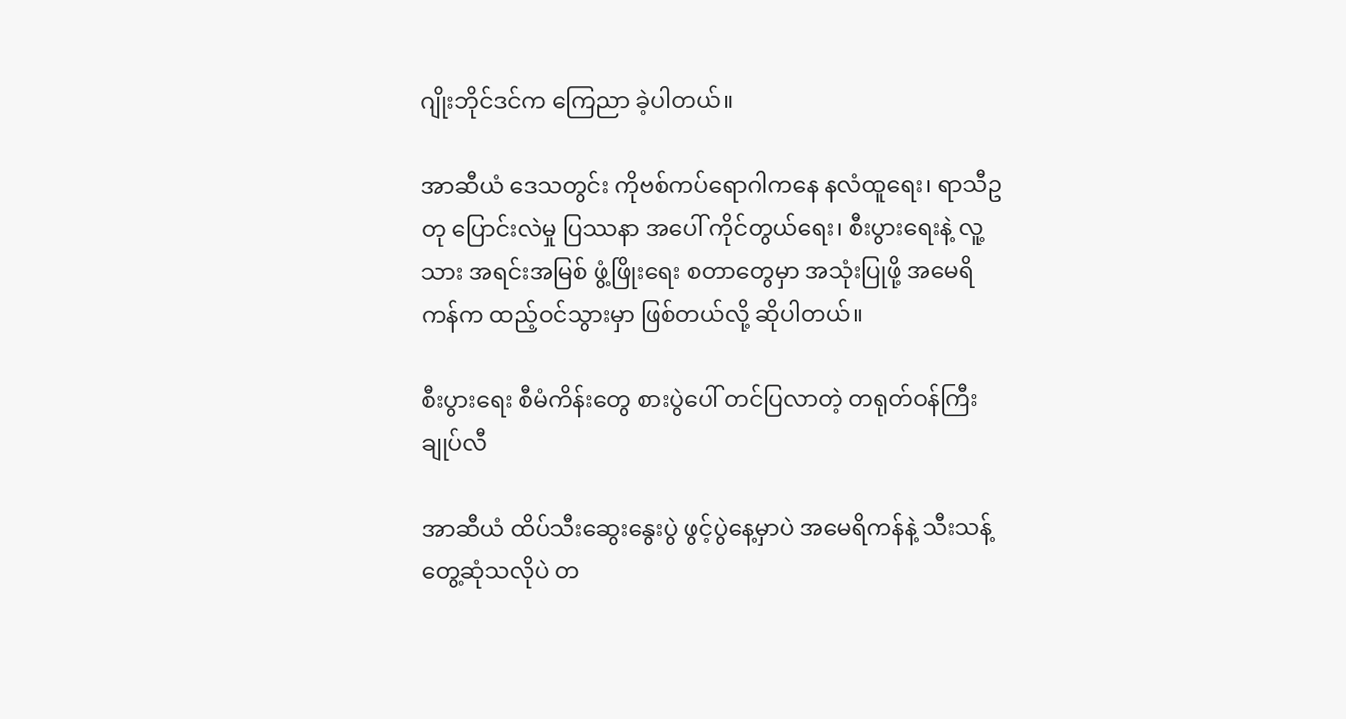ဂျိုးဘိုင်ဒင်က ကြေညာ ခဲ့ပါတယ်။

အာဆီယံ ဒေသတွင်း ကိုဗစ်ကပ်ရောဂါကနေ နလံထူရေး၊ ရာသီဥတု ပြောင်းလဲမှု ပြဿနာ အပေါ် ကိုင်တွယ်ရေး၊ စီးပွားရေးနဲ့ လူ့သား အရင်းအမြစ် ဖွံ့ဖြိုးရေး စတာတွေမှာ အသုံးပြုဖို့ အမေရိကန်က ထည့်ဝင်သွားမှာ ဖြစ်တယ်လို့ ဆိုပါတယ်။

စီးပွားရေး စီမံကိန်းတွေ စားပွဲပေါ် တင်ပြလာတဲ့ တရုတ်ဝန်ကြီးချုပ်လီ

အာဆီယံ ထိပ်သီးဆွေးနွေးပွဲ ဖွင့်ပွဲနေ့မှာပဲ အမေရိကန်နဲ့ သီးသန့် တွေ့ဆုံသလိုပဲ တ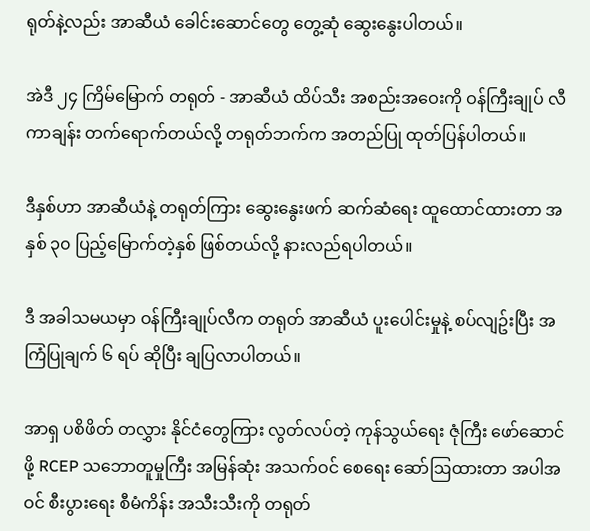ရုတ်နဲ့လည်း အာဆီယံ ခေါင်းဆောင်တွေ တွေ့ဆုံ ဆွေးနွေးပါတယ်။

အဲဒီ ၂၄ ကြိမ်မြောက် တရုတ် - အာဆီယံ ထိပ်သီး အစည်းအဝေးကို ဝန်ကြီးချုပ် လီကာချန်း တက်ရောက်တယ်လို့ တရုတ်ဘက်က အတည်ပြု ထုတ်ပြန်ပါတယ်။

ဒီနှစ်ဟာ အာဆီယံနဲ့ တရုတ်ကြား ဆွေးနွေးဖက် ဆက်ဆံရေး ထူထောင်ထားတာ အနှစ် ၃၀ ပြည့်မြောက်တဲ့နှစ် ဖြစ်တယ်လို့ နားလည်ရပါတယ်။

ဒီ အခါသမယမှာ ဝန်ကြီးချုပ်လီက တရုတ် အာဆီယံ ပူးပေါင်းမှုနဲ့ စပ်လျဥ်းပြီး အကြံပြုချက် ၆ ရပ် ဆိုပြီး ချပြလာပါတယ်။

အာရှ ပစိဖိတ် တလွှား နိုင်ငံတွေကြား လွတ်လပ်တဲ့ ကုန်သွယ်ရေး ဇုံကြီး ဖော်ဆောင်ဖို့ RCEP သဘောတူမှုကြီး အမြန်ဆုံး အသက်ဝင် စေရေး ဆော်ဩထားတာ အပါအဝင် စီးပွားရေး စီမံကိန်း အသီးသီးကို တရုတ်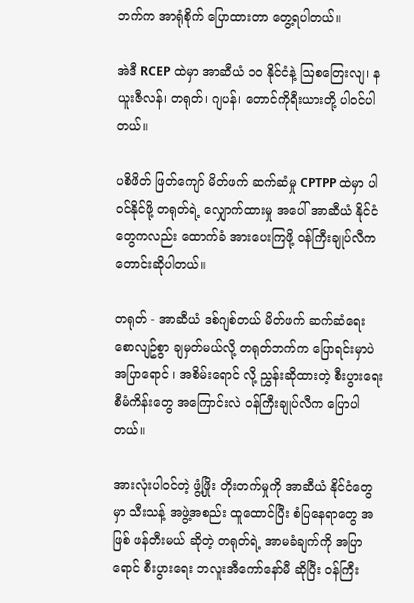ဘက်က အာရုံစိုက် ပြောထားတာ တွေ့ရပါတယ်။

အဲဒီ RCEP ထဲမှာ အာဆီယံ ၁၀ နိုင်ငံနဲ့ ဩစတြေးလျ၊ နယူးဇီလန်၊ တရုတ်၊ ဂျပန်၊ တောင်ကိုရီးယားတို့ ပါဝင်ပါတယ်။

ပစိဖိတ် ဖြတ်ကျော် မိတ်ဖက် ဆက်ဆံမှု CPTPP ထဲမှာ ပါဝင်နိုင်ဖို့ တရုတ်ရဲ့ လျှောက်ထားမှု အပေါ် အာဆီယံ နိုင်ငံတွေကလည်း ထောက်ခံ အားပေးကြဖို့ ဝန်ကြီးချုပ်လီက တောင်းဆိုပါတယ်။

တရုတ် - အာဆီယံ ဒစ်ဂျစ်တယ် မိတ်ဖက် ဆက်ဆံရေး စောလျဥ်စွာ ချမှတ်မယ်လို့ တရုတ်ဘက်က ပြောရင်းမှာပဲ အပြာရောင် ၊ အစိမ်းရောင် လို့ ညွှန်းဆိုထားတဲ့ စီးပွားရေး စီမံကိန်းတွေ အကြောင်းလဲ ဝန်ကြီးချုပ်လီက ပြောပါတယ်။

အားလုံးပါဝင်တဲ့ ဖွံ့ဖြိုး တိုးတက်မှုကို အာဆီယံ နိုင်ငံတွေမှာ သီးသန့် အဖွဲ့အစည်း ထူထောင်ပြီး စံပြနေရာတွေ အဖြစ် ဖန်တီးမယ် ဆိုတဲ့ တရုတ်ရဲ့ အာမခံချက်ကို အပြာရောင် စီးပွားရေး ဘလူးအီကော်နော်မီ ဆိုပြီး ဝန်ကြီး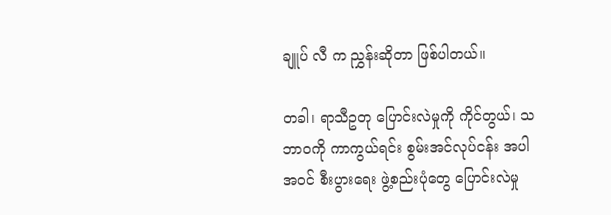ချူပ် လီ က ညွှန်းဆိုတာ ဖြစ်ပါတယ်။

တခါ၊ ရာသီဥတု ပြောင်းလဲမှုကို ကိုင်တွယ်၊ သဘာဝကို ကာကွယ်ရင်း စွမ်းအင်လုပ်ငန်း အပါအဝင် စီးပွားရေး ဖွဲ့စည်းပုံတွေ ပြောင်းလဲမှု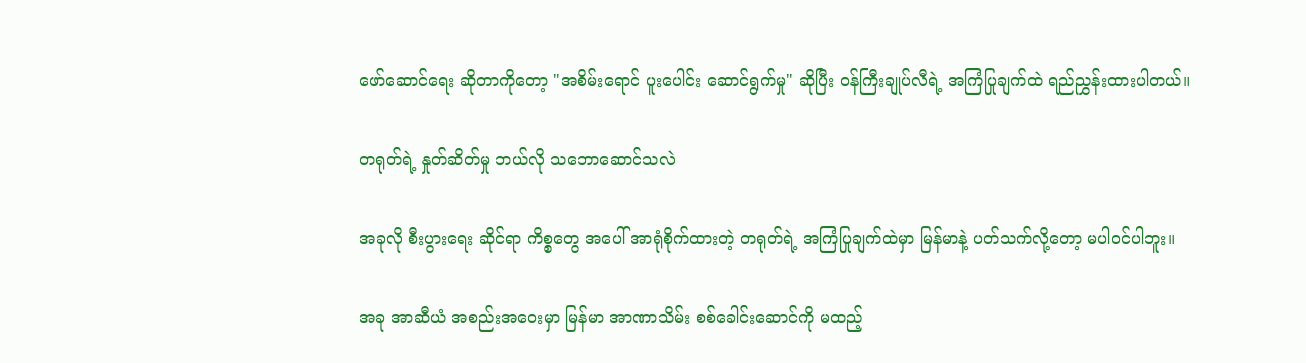ဖော်ဆောင်ရေး ဆိုတာကိုတော့ "အစိမ်းရောင် ပူးပေါင်း ဆောင်ရွက်မှု" ဆိုပြီး ဝန်ကြီးချုပ်လီရဲ့ အကြံပြုချက်ထဲ ရည်ညွှန်းထားပါတယ်။

တရုတ်ရဲ့ နှုတ်ဆိတ်မှု ဘယ်လို သဘောဆောင်သလဲ

အခုလို စီးပွားရေး ဆိုင်ရာ ကိစ္စတွေ အပေါ် အာရုံစိုက်ထားတဲ့ တရုတ်ရဲ့ အကြံပြုချက်ထဲမှာ မြန်မာနဲ့ ပတ်သက်လို့တော့ မပါဝင်ပါဘူး။

အခု အာဆီယံ အစည်းအဝေးမှာ မြန်မာ အာဏာသိမ်း စစ်ခေါင်းဆောင်ကို မထည့်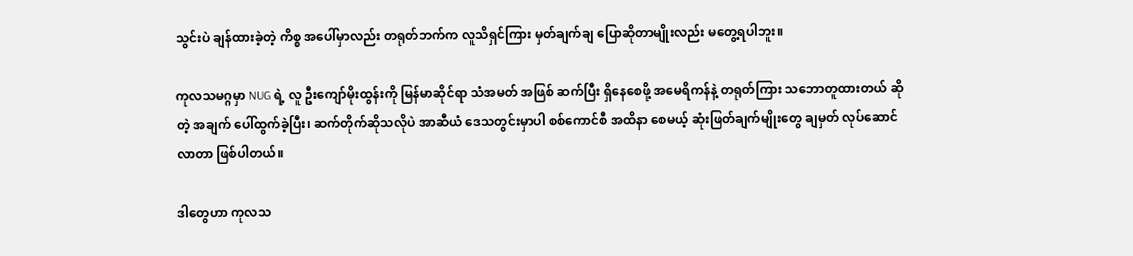သွင်းပဲ ချန်ထားခဲ့တဲ့ ကိစ္စ အပေါ်မှာလည်း တရုတ်ဘက်က လူသိရှင်ကြား မှတ်ချက်ချ ပြောဆိုတာမျိုးလည်း မတွေ့ရပါဘူး။

ကုလသမဂ္ဂမှာ NUG ရဲ့ လူ ဦးကျော်မိုးထွန်းကို မြန်မာဆိုင်ရာ သံအမတ် အဖြစ် ဆက်ပြီး ရှိနေစေဖို့ အမေရိကန်နဲ့ တရုတ်ကြား သဘောတူထားတယ် ဆိုတဲ့ အချက် ပေါ်ထွက်ခဲ့ပြီး၊ ဆက်တိုက်ဆိုသလိုပဲ အာဆီယံ ဒေသတွင်းမှာပါ စစ်ကောင်စီ အထိနာ စေမယ့် ဆုံးဖြတ်ချက်မျိုးတွေ ချမှတ် လုပ်ဆောင်လာတာ ဖြစ်ပါတယ်။

ဒါတွေဟာ ကုလသ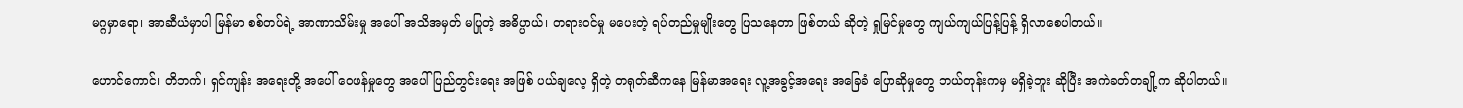မဂ္ဂမှာရော၊ အာဆီယံမှာပါ မြန်မာ စစ်တပ်ရဲ့ အာဏာသိမ်းမှု အပေါ် အသိအမှတ် မပြုတဲ့ အဓိပ္ပာယ်၊ တရားဝင်မှု မပေးတဲ့ ရပ်တည်မှုမျိုးတွေ ပြသနေတာ ဖြစ်တယ် ဆိုတဲ့ ရှုမြင်မှုတွေ ကျယ်ကျယ်ပြန့်ပြန့် ရှိလာစေပါတယ်။

ဟောင်ကောင်၊ တိဘက်၊ ရှင်ကျန်း အရေးတို့ အပေါ် ဝေဖန်မှုတွေ အပေါ် ပြည်တွင်းရေး အဖြစ် ပယ်ချလေ့ ရှိတဲ့ တရုတ်ဆီကနေ မြန်မာအရေး လူ့အခွင့်အရေး အခြေခံ ပြောဆိုမှုတွေ ဘယ်တုန်းကမှ မရှိခဲ့ဘူး ဆိုပြီး အကဲခတ်တချို့က ဆိုပါတယ်။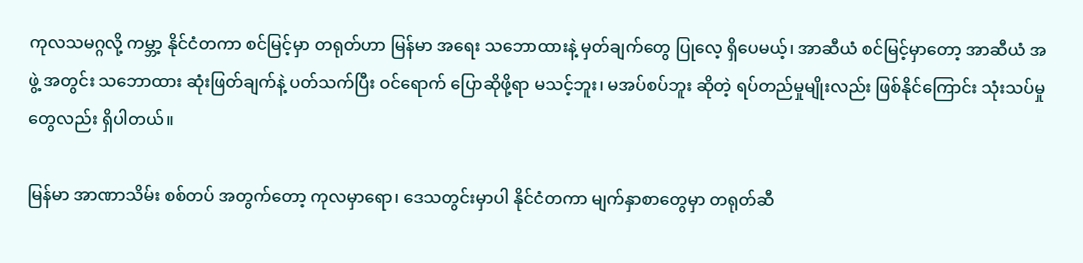ကုလသမဂ္ဂလို့ ကမ္ဘာ့ နိုင်ငံတကာ စင်မြင့်မှာ တရုတ်ဟာ မြန်မာ အရေး သဘောထားနဲ့ မှတ်ချက်တွေ ပြုလေ့ ရှိပေမယ့်၊ အာဆီယံ စင်မြင့်မှာတော့ အာဆီယံ အဖွဲ့ အတွင်း သဘောထား ဆုံးဖြတ်ချက်နဲ့ ပတ်သက်ပြီး ဝင်ရောက် ပြောဆိုဖို့ရာ မသင့်ဘူး၊ မအပ်စပ်ဘူး ဆိုတဲ့ ရပ်တည်မှုမျိုးလည်း ဖြစ်နိုင်ကြောင်း သုံးသပ်မှုတွေလည်း ရှိပါတယ်။

မြန်မာ အာဏာသိမ်း စစ်တပ် အတွက်တော့ ကုလမှာရော၊ ဒေသတွင်းမှာပါ နိုင်ငံတကာ မျက်နှာစာတွေမှာ တရုတ်ဆီ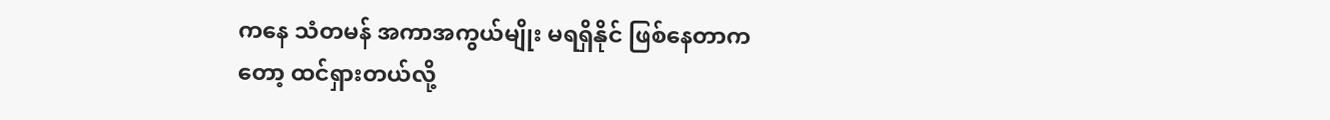ကနေ သံတမန် အကာအကွယ်မျိုး မရရှိနိုင် ဖြစ်နေတာကတော့ ထင်ရှားတယ်လို့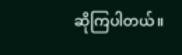ဆိုကြပါတယ်။